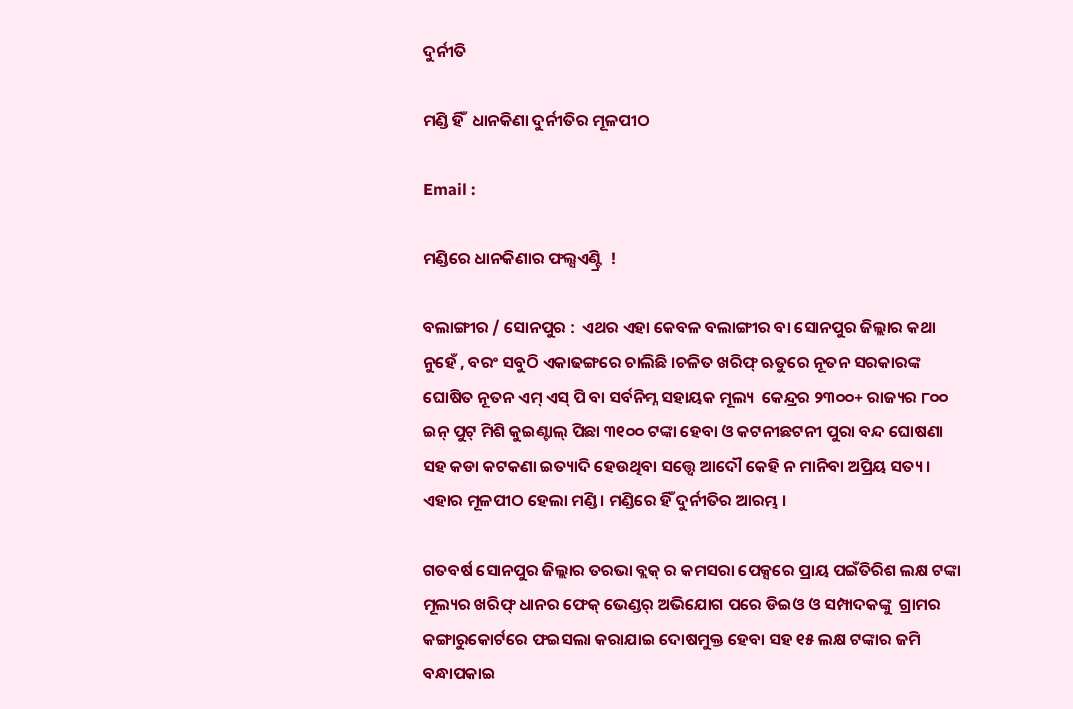ଦୁର୍ନୀତି

ମଣ୍ଡି ହିଁ  ଧାନକିଣା ଦୁର୍ନୀତିର ମୂଳପୀଠ

Email :

ମଣ୍ଡିରେ ଧାନକିଣାର ଫଲ୍ସଏଣ୍ଟ୍ରି  !

ବଲାଙ୍ଗୀର / ସୋନପୁର :  ଏଥର ଏହା କେବଳ ବଲାଙ୍ଗୀର ବା ସୋନପୁର ଜିଲ୍ଲାର କଥା ନୁହେଁ , ବରଂ ସବୁଠି ଏକାଢଙ୍ଗରେ ଚାଲିଛି ।ଚଳିତ ଖରିଫ୍ ଋତୁରେ ନୂତନ ସରକାରଙ୍କ ଘୋଷିତ ନୂତନ ଏମ୍ ଏସ୍ ପି ବା ସର୍ବନିମ୍ନ ସହାୟକ ମୂଲ୍ୟ  କେନ୍ଦ୍ରର ୨୩୦୦+ ରାଜ୍ୟର ୮୦୦ ଇନ୍ ପୁଟ୍ ମିଶି କୁଇଣ୍ଟାଲ୍ ପିଛା ୩୧୦୦ ଟଙ୍କା ହେବା ଓ କଟନୀଛଟନୀ ପୁରା ବନ୍ଦ ଘୋଷଣା ସହ କଡା କଟକଣା ଇତ୍ୟାଦି ହେଉଥିବା ସତ୍ତ୍ବେ ଆଦୌ କେହି ନ ମାନିବା ଅପ୍ରିୟ ସତ୍ୟ । ଏହାର ମୂଳପୀଠ ହେଲା ମଣ୍ଡି । ମଣ୍ଡିରେ ହିଁ ଦୁର୍ନୀତିର ଆରମ୍ଭ ।

ଗତବର୍ଷ ସୋନପୁର ଜିଲ୍ଲାର ତରଭା ବ୍ଲକ୍ ର କମସରା ପେକ୍ସରେ ପ୍ରାୟ ପଇଁତିରିଶ ଲକ୍ଷ ଟଙ୍କା ମୂଲ୍ୟର ଖରିଫ୍ ଧାନର ଫେକ୍ ଭେଣ୍ଡର୍ ଅଭିଯୋଗ ପରେ ଡିଇଓ ଓ ସମ୍ପାଦକଙ୍କୁ  ଗ୍ରାମର କଙ୍ଗାରୁକୋର୍ଟରେ ଫଇସଲା କରାଯାଇ ଦୋଷମୁକ୍ତ ହେବା ସହ ୧୫ ଲକ୍ଷ ଟଙ୍କାର ଜମି ବନ୍ଧାପକାଇ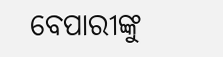ବେପାରୀଙ୍କୁ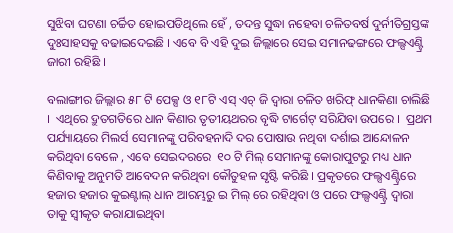ସୁଝିବା ଘଟଣା ଚର୍ଚ୍ଚିତ ହୋଇପଡିଥିଲେ ହେଁ , ତଦନ୍ତ ସୁଦ୍ଧା ନହେବା ଚଳିତବର୍ଷ ଦୁର୍ନୀତିଗ୍ରସ୍ତଙ୍କ ଦୁଃସାହସକୁ ବଢାଇଦେଇଛି । ଏବେ ବି ଏହି ଦୁଇ ଜିଲ୍ଲାରେ ସେଇ ସମାନଢଙ୍ଗରେ ଫଲ୍ସଏଣ୍ଟ୍ରି ଜାରୀ ରହିଛି ।

ବଲାଙ୍ଗୀର ଜିଲ୍ଲାର ୫୮ ଟି ପେକ୍ସ ଓ ୧୮ଟି ଏସ୍ ଏଚ୍ ଜି ଦ୍ବାରା ଚଳିତ ଖରିଫ୍ ଧାନକିଣା ଚାଲିଛି ।  ଏଥିରେ ଦ୍ରୁତଗତିରେ ଧାନ କିଣାର ତୃତୀୟଥରର ବୃଦ୍ଧି ଟାର୍ଗେଟ୍ ସରିଯିବା ଉପରେ ।  ପ୍ରଥମ ପର୍ଯ୍ୟାୟରେ ମିଲର୍ସ ସେମାନଙ୍କୁ ପରିବହନାଦି ଦର ପୋଷାଉ ନଥିବା ଦର୍ଶାଇ ଆନ୍ଦୋଳନ କରିଥିବା ବେଳେ , ଏବେ ସେଇଦରରେ  ୧୦ ଟି ମିଲ୍ ସେମାନଙ୍କୁ କୋରାପୁଟରୁ ମଧ୍ୟ ଧାନ କିଣିବାକୁ ଅନୁମତି ଆବେଦନ କରିଥିବା କୌତୁହଳ ସୃଷ୍ଟି କରିଛି । ପ୍ରକୃତରେ ଫଲ୍ସଏଣ୍ଟ୍ରିରେ ହଜାର ହଜାର କୁଇଣ୍ଟାଲ୍ ଧାନ ଆରମ୍ଭରୁ ଇ ମିଲ୍ ରେ ରହିଥିବା ଓ ପରେ ଫଲ୍ସଏଣ୍ଟ୍ରି ଦ୍ବାରା ତାକୁ ସ୍ବୀକୃତ କରାଯାଇଥିବା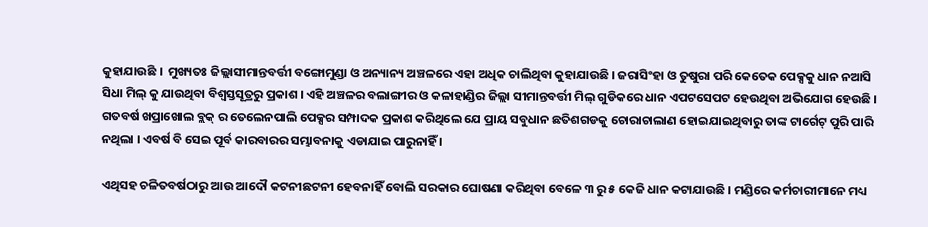କୁହାଯାଉଛି ।  ମୁଖ୍ୟତଃ ଜିଲ୍ଲାସୀମାନ୍ତବର୍ତ୍ତୀ ବଙ୍ଗୋମୁଣ୍ଡା ଓ ଅନ୍ୟାନ୍ୟ ଅଞ୍ଚଳରେ ଏହା ଅଧିକ ଚାଲିଥିବା କୁହାଯାଉଛି । ଜରାସିଂହା ଓ ତୁଷୁରା ପରି କେତେକ ପେକ୍ସକୁ ଧାନ ନଆସି ସିଧା ମିଲ୍ କୁ ଯାଉଥିବା ବିଶ୍ବସ୍ତସୂତ୍ରରୁ ପ୍ରକାଶ । ଏହି ଅଞ୍ଚଳର ବଲାଙ୍ଗୀର ଓ କଳାହାଣ୍ଡିର ଜିଲ୍ଲା ସୀମାନ୍ତବର୍ତ୍ତୀ ମିଲ୍ ଗୁଡିକରେ ଧାନ ଏପଟସେପଟ ହେଉଥିବା ଅଭିଯୋଗ ହେଉଛି । ଗତବର୍ଷ ଖପ୍ରାଖୋଲ ବ୍ଲକ୍ ର ତେଲେନପାଲି ପେକ୍ସର ସମ୍ପାଦକ ପ୍ରକାଶ କରିଥିଲେ ଯେ ପ୍ରାୟ ସବୁଧାନ ଛତିଶଗଡକୁ ଚୋରାଚାଲାଣ ହୋଇଯାଇଥିବାରୁ ତାଙ୍କ ଟାର୍ଗେଟ୍ ପୁରି ପାରି ନଥିଲା । ଏବର୍ଷ ବି ସେଇ ପୂର୍ବ କାରବାରର ସମ୍ଭାବନାକୁ ଏଡାଯାଇ ପାରୁନାହିଁ ।

ଏଥିସହ ଚଳିତବର୍ଷଠାରୁ ଆଉ ଆଦୌ କଟନୀଛଟନୀ ହେବନାହିଁ ବୋଲି ସରକାର ଘୋଷଣା କରିଥିବା ବେଳେ ୩ ରୁ ୫ କେଜି ଧାନ କଟାଯାଉଛି । ମଣ୍ଡିରେ କର୍ମଚାରୀମାନେ ମଧ୍ୟ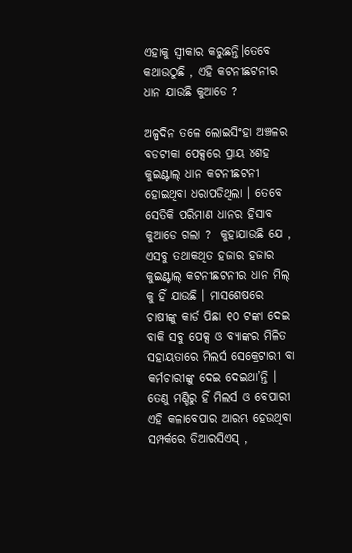ଏହାକୁ ସ୍ବୀକାର କରୁଛନ୍ତି।ତେବେ କଥାଉଠୁଛି , ଏହି କଟନୀଛଟନୀର ଧାନ ଯାଉଛି କୁଆଡେ ?

ଅଳ୍ପଦିନ ତଳେ ଲୋଇସିଂହା ଅଞ୍ଚଳର ବଡଟୀକା ପେକ୍ସରେ ପ୍ରାୟ ୪ଶହ କୁଇଣ୍ଟାଲ୍ ଧାନ କଟନୀଛଟନୀ ହୋଇଥିବା ଧରାପଡିଥିଲା । ତେବେ ସେତିକି ପରିମାଣ ଧାନର ହିସାବ କୁଆଡେ ଗଲା ?  କୁହାଯାଉଛି ଯେ , ଏସବୁ ତଥାକଥିତ ହଜାର ହଜାର କୁଇଣ୍ଟାଲ୍ କଟନୀଛଟନୀର ଧାନ ମିଲ୍ କୁ ହିଁ ଯାଉଛି । ମାସଶେଷରେ ଚାଷୀଙ୍କୁ କାର୍ଡ ପିଛା ୧୦ ଟଙ୍କା ଦେଇ ବାକି ସବୁ ପେକ୍ସ ଓ ବ୍ୟାଙ୍କର ମିଳିତ ସହାୟତାରେ ମିଲର୍ସ ସେକ୍ରେଟାରୀ ବା କର୍ମଚାରୀଙ୍କୁ ଦେଇ ଦେଇଥା’ନ୍ତି । ତେଣୁ ମଣ୍ଡିରୁ ହିଁ ମିଲର୍ସ ଓ ବେପାରୀ ଏହି କଳାବେପାର ଆରମ୍ଭ ହେଉଥିବା ସମ୍ପର୍କରେ ଡିଆରସିଏସ୍ ,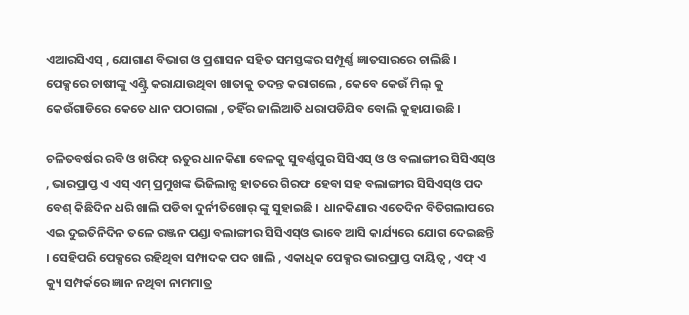ଏଆରସିଏସ୍ , ଯୋଗାଣ ବିଭାଗ ଓ ପ୍ରଶାସନ ସହିତ ସମସ୍ତଙ୍କର ସମ୍ପୂର୍ଣ୍ଣ ଜ୍ଞାତସାରରେ ଚାଲିଛି ।  ପେକ୍ସରେ ଚାଷୀଙ୍କୁ ଏଣ୍ଟ୍ରି କରାଯାଉଥିବା ଖାତାକୁ ତଦନ୍ତ କରାଗଲେ , କେବେ କେଉଁ ମିଲ୍ କୁ କେଉଁଗାଡିରେ କେତେ ଧାନ ପଠାଗଲା , ତହିଁର ଜାଲିଆତି ଧରାପଡିଯିବ ବୋଲି କୁହାଯାଉଛି ।

ଚଳିତବର୍ଷର ରବି ଓ ଖରିଫ୍ ଋତୁର ଧାନକିଣା ବେଳକୁ ସୁବର୍ଣ୍ଣପୁର ସିସିଏସ୍ ଓ ଓ ବଲାଙ୍ଗୀର ସିସିଏସ୍ଓ , ଭାରପ୍ରାପ୍ତ ଏ ଏସ୍ ଏମ୍ ପ୍ରମୁଖଙ୍କ ଭିଜିଲାନ୍ସ ହାତରେ ଗିରଫ ହେବା ସହ ବଲାଙ୍ଗୀର ସିସିଏସ୍ଓ ପଦ ବେଶ୍ କିଛିଦିନ ଧରି ଖାଲି ପଡିବା ଦୁର୍ନୀତିଖୋର୍ ଙ୍କୁ ସୁହାଇଛି ।  ଧାନକିଣାର ଏତେଦିନ ବିତିଗଲାପରେ ଏଇ ଦୁଇତିନିଦିନ ତଳେ ରଞ୍ଜନ ପଣ୍ଡା ବଲାଙ୍ଗୀର ସିସିଏସ୍ଓ ଭାବେ ଆସି କାର୍ଯ୍ୟରେ ଯୋଗ ଦେଇଛନ୍ତି । ସେହିପରି ପେକ୍ସରେ ରହିଥିବା ସମ୍ପାଦକ ପଦ ଖାଲି , ଏକାଧିକ ପେକ୍ସର ଭାରପ୍ରାପ୍ତ ଦାୟିତ୍ୱ , ଏଫ୍ ଏ କ୍ୟୁ ସମ୍ପର୍କରେ ଜ୍ଞାନ ନଥିବା ନାମମାତ୍ର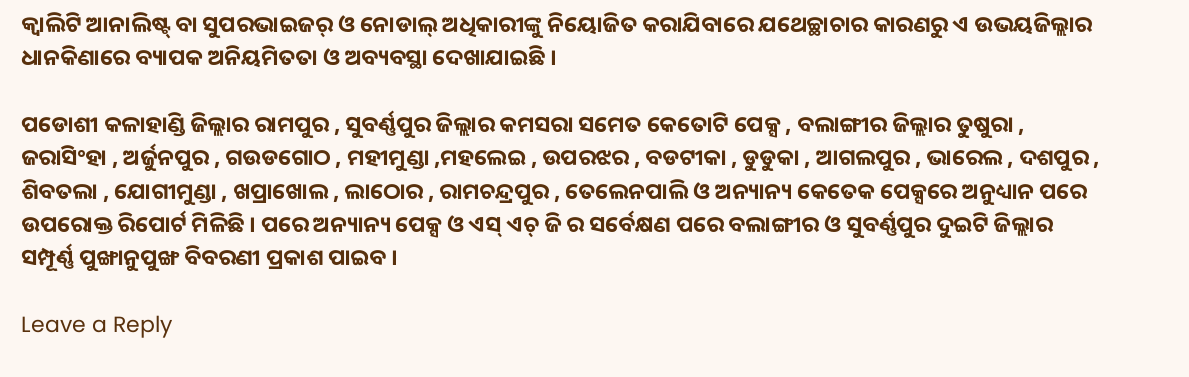କ୍ବାଲିଟି ଆନାଲିଷ୍ଟ୍ ବା ସୁପରଭାଇଜର୍ ଓ ନୋଡାଲ୍ ଅଧିକାରୀଙ୍କୁ ନିୟୋଜିତ କରାଯିବାରେ ଯଥେଚ୍ଛାଚାର କାରଣରୁ ଏ ଉଭୟଜିଲ୍ଲାର ଧାନକିଣାରେ ବ୍ୟାପକ ଅନିୟମିତତା ଓ ଅବ୍ୟବସ୍ଥା ଦେଖାଯାଇଛି ।

ପଡୋଶୀ କଳାହାଣ୍ଡି ଜିଲ୍ଲାର ରାମପୁର , ସୁବର୍ଣ୍ଣପୁର ଜିଲ୍ଲାର କମସରା ସମେତ କେତୋଟି ପେକ୍ସ , ବଲାଙ୍ଗୀର ଜିଲ୍ଲାର ତୁଷୁରା , ଜରାସିଂହା , ଅର୍ଜୁନପୁର , ଗଉଡଗୋଠ , ମହୀମୁଣ୍ଡା ,ମହଲେଇ , ଉପରଝର , ବଡଟୀକା , ଡୁଡୁକା , ଆଗଲପୁର , ଭାରେଲ , ଦଶପୁର , ଶିବତଲା , ଯୋଗୀମୁଣ୍ଡା , ଖପ୍ରାଖୋଲ , ଲାଠୋର , ରାମଚନ୍ଦ୍ରପୁର , ତେଲେନପାଲି ଓ ଅନ୍ୟାନ୍ୟ କେତେକ ପେକ୍ସରେ ଅନୁଧ୍ୟାନ ପରେ ଉପରୋକ୍ତ ରିପୋର୍ଟ ମିଳିଛି । ପରେ ଅନ୍ୟାନ୍ୟ ପେକ୍ସ ଓ ଏସ୍ ଏଚ୍ ଜି ର ସର୍ବେକ୍ଷଣ ପରେ ବଲାଙ୍ଗୀର ଓ ସୁବର୍ଣ୍ଣପୁର ଦୁଇଟି ଜିଲ୍ଲାର ସମ୍ପୂର୍ଣ୍ଣ ପୁଙ୍ଖାନୁପୁଙ୍ଖ ବିବରଣୀ ପ୍ରକାଶ ପାଇବ ।

Leave a Reply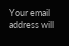Your email address will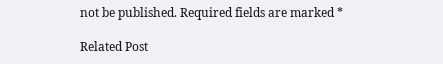not be published. Required fields are marked *

Related Post